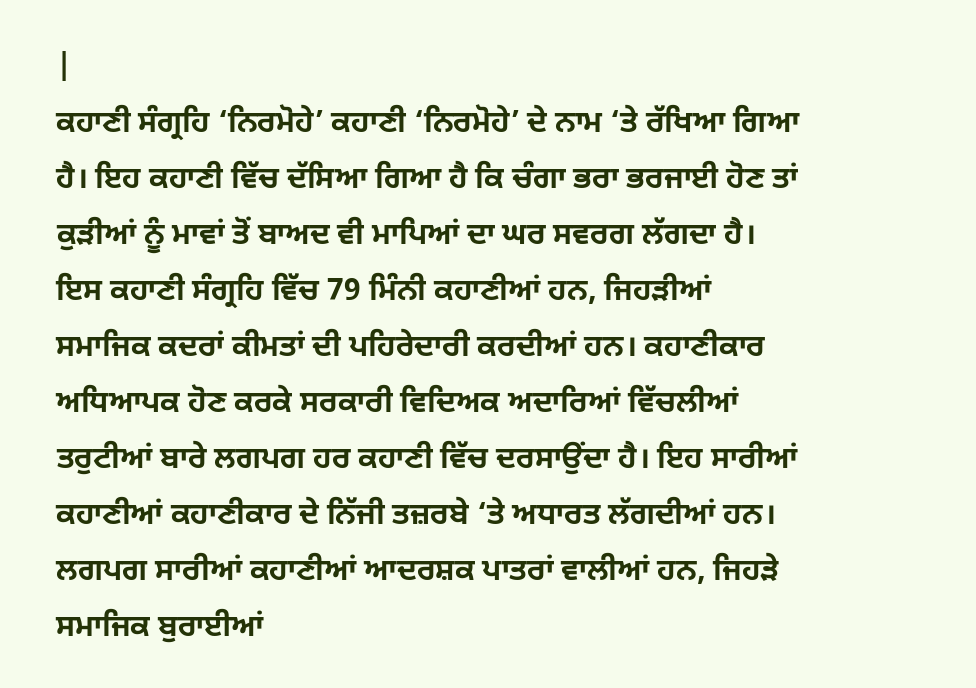|
ਕਹਾਣੀ ਸੰਗ੍ਰਹਿ ‘ਨਿਰਮੋਹੇ’ ਕਹਾਣੀ ‘ਨਿਰਮੋਹੇ’ ਦੇ ਨਾਮ ‘ਤੇ ਰੱਖਿਆ ਗਿਆ ਹੈ। ਇਹ ਕਹਾਣੀ ਵਿੱਚ ਦੱਸਿਆ ਗਿਆ ਹੈ ਕਿ ਚੰਗਾ ਭਰਾ ਭਰਜਾਈ ਹੋਣ ਤਾਂ ਕੁੜੀਆਂ ਨੂੰ ਮਾਵਾਂ ਤੋਂ ਬਾਅਦ ਵੀ ਮਾਪਿਆਂ ਦਾ ਘਰ ਸਵਰਗ ਲੱਗਦਾ ਹੈ। ਇਸ ਕਹਾਣੀ ਸੰਗ੍ਰਹਿ ਵਿੱਚ 79 ਮਿੰਨੀ ਕਹਾਣੀਆਂ ਹਨ, ਜਿਹੜੀਆਂ ਸਮਾਜਿਕ ਕਦਰਾਂ ਕੀਮਤਾਂ ਦੀ ਪਹਿਰੇਦਾਰੀ ਕਰਦੀਆਂ ਹਨ। ਕਹਾਣੀਕਾਰ ਅਧਿਆਪਕ ਹੋਣ ਕਰਕੇ ਸਰਕਾਰੀ ਵਿਦਿਅਕ ਅਦਾਰਿਆਂ ਵਿੱਚਲੀਆਂ ਤਰੁਟੀਆਂ ਬਾਰੇ ਲਗਪਗ ਹਰ ਕਹਾਣੀ ਵਿੱਚ ਦਰਸਾਉਂਦਾ ਹੈ। ਇਹ ਸਾਰੀਆਂ ਕਹਾਣੀਆਂ ਕਹਾਣੀਕਾਰ ਦੇ ਨਿੱਜੀ ਤਜ਼ਰਬੇ ‘ਤੇ ਅਧਾਰਤ ਲੱਗਦੀਆਂ ਹਨ। ਲਗਪਗ ਸਾਰੀਆਂ ਕਹਾਣੀਆਂ ਆਦਰਸ਼ਕ ਪਾਤਰਾਂ ਵਾਲੀਆਂ ਹਨ, ਜਿਹੜੇ ਸਮਾਜਿਕ ਬੁਰਾਈਆਂ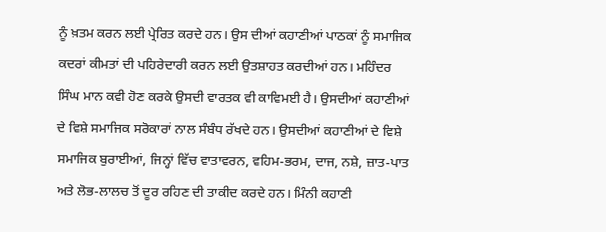ਨੂੰ ਖ਼ਤਮ ਕਰਨ ਲਈ ਪ੍ਰੇਰਿਤ ਕਰਦੇ ਹਨ। ਉਸ ਦੀਆਂ ਕਹਾਣੀਆਂ ਪਾਠਕਾਂ ਨੂੰ ਸਮਾਜਿਕ ਕਦਰਾਂ ਕੀਮਤਾਂ ਦੀ ਪਹਿਰੇਦਾਰੀ ਕਰਨ ਲਈ ਉਤਸ਼ਾਹਤ ਕਰਦੀਆਂ ਹਨ। ਮਹਿੰਦਰ ਸਿੰਘ ਮਾਨ ਕਵੀ ਹੋਣ ਕਰਕੇ ਉਸਦੀ ਵਾਰਤਕ ਵੀ ਕਾਵਿਮਈ ਹੈ। ਉਸਦੀਆਂ ਕਹਾਣੀਆਂ ਦੇ ਵਿਸ਼ੇ ਸਮਾਜਿਕ ਸਰੋਕਾਰਾਂ ਨਾਲ ਸੰਬੰਧ ਰੱਖਦੇ ਹਨ। ਉਸਦੀਆਂ ਕਹਾਣੀਆਂ ਦੇ ਵਿਸ਼ੇ ਸਮਾਜਿਕ ਬੁਰਾਈਆਂ, ਜਿਨ੍ਹਾਂ ਵਿੱਚ ਵਾਤਾਵਰਨ, ਵਹਿਮ-ਭਰਮ, ਦਾਜ, ਨਸ਼ੇ, ਜ਼ਾਤ-ਪਾਤ ਅਤੇ ਲੋਭ-ਲਾਲਚ ਤੋਂ ਦੂਰ ਰਹਿਣ ਦੀ ਤਾਕੀਦ ਕਰਦੇ ਹਨ। ਮਿੰਨੀ ਕਹਾਣੀ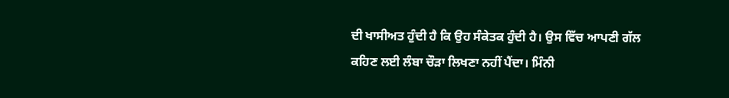ਦੀ ਖਾਸੀਅਤ ਹੁੰਦੀ ਹੈ ਕਿ ਉਹ ਸੰਕੇਤਕ ਹੁੰਦੀ ਹੈ। ਉਸ ਵਿੱਚ ਆਪਣੀ ਗੱਲ ਕਹਿਣ ਲਈ ਲੰਬਾ ਚੌੜਾ ਲਿਖਣਾ ਨਹੀਂ ਪੈਂਦਾ। ਮਿੰਨੀ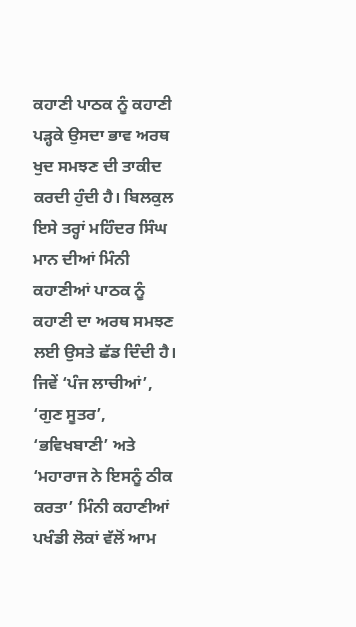ਕਹਾਣੀ ਪਾਠਕ ਨੂੰ ਕਹਾਣੀ ਪੜ੍ਹਕੇ ਉਸਦਾ ਭਾਵ ਅਰਥ ਖੁਦ ਸਮਝਣ ਦੀ ਤਾਕੀਦ ਕਰਦੀ ਹੁੰਦੀ ਹੈ। ਬਿਲਕੁਲ ਇਸੇ ਤਰ੍ਹਾਂ ਮਹਿੰਦਰ ਸਿੰਘ ਮਾਨ ਦੀਆਂ ਮਿੰਨੀ ਕਹਾਣੀਆਂ ਪਾਠਕ ਨੂੰ ਕਹਾਣੀ ਦਾ ਅਰਥ ਸਮਝਣ ਲਈ ਉਸਤੇ ਛੱਡ ਦਿੰਦੀ ਹੈ। ਜਿਵੇਂ ‘ਪੰਜ ਲਾਚੀਆਂ’, ‘ਗੁਣ ਸੂਤਰ’, ‘ਭਵਿਖਬਾਣੀ’ ਅਤੇ ‘ਮਹਾਰਾਜ ਨੇ ਇਸਨੂੰ ਠੀਕ ਕਰਤਾ’ ਮਿੰਨੀ ਕਹਾਣੀਆਂ ਪਖੰਡੀ ਲੋਕਾਂ ਵੱਲੋਂ ਆਮ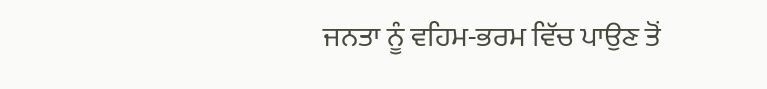ਜਨਤਾ ਨੂੰ ਵਹਿਮ-ਭਰਮ ਵਿੱਚ ਪਾਉਣ ਤੋਂ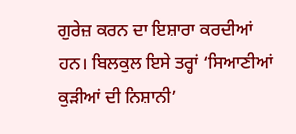ਗੁਰੇਜ਼ ਕਰਨ ਦਾ ਇਸ਼ਾਰਾ ਕਰਦੀਆਂ ਹਨ। ਬਿਲਕੁਲ ਇਸੇ ਤਰ੍ਹਾਂ ‘ਸਿਆਣੀਆਂ ਕੁੜੀਆਂ ਦੀ ਨਿਸ਼ਾਨੀ’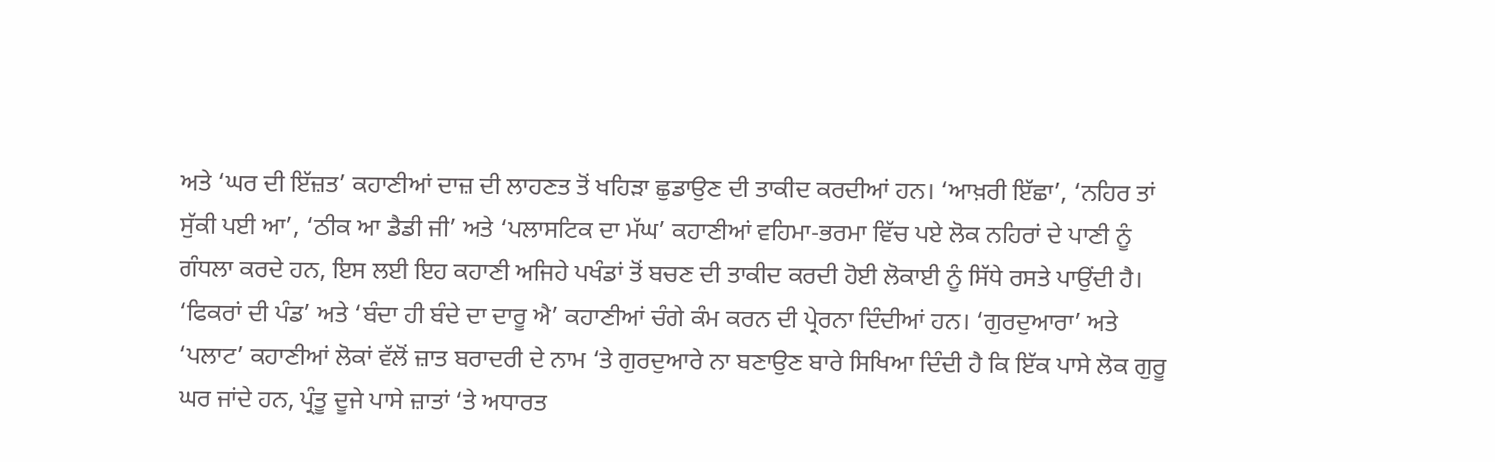ਅਤੇ ‘ਘਰ ਦੀ ਇੱਜ਼ਤ’ ਕਹਾਣੀਆਂ ਦਾਜ਼ ਦੀ ਲਾਹਣਤ ਤੋਂ ਖਹਿੜਾ ਛੁਡਾਉਣ ਦੀ ਤਾਕੀਦ ਕਰਦੀਆਂ ਹਨ। ‘ਆਖ਼ਰੀ ਇੱਛਾ’, ‘ਨਹਿਰ ਤਾਂ ਸੁੱਕੀ ਪਈ ਆ’, ‘ਠੀਕ ਆ ਡੈਡੀ ਜੀ’ ਅਤੇ ‘ਪਲਾਸਟਿਕ ਦਾ ਮੱਘ’ ਕਹਾਣੀਆਂ ਵਹਿਮਾ-ਭਰਮਾ ਵਿੱਚ ਪਏ ਲੋਕ ਨਹਿਰਾਂ ਦੇ ਪਾਣੀ ਨੂੰ ਗੰਧਲਾ ਕਰਦੇ ਹਨ, ਇਸ ਲਈ ਇਹ ਕਹਾਣੀ ਅਜਿਹੇ ਪਖੰਡਾਂ ਤੋਂ ਬਚਣ ਦੀ ਤਾਕੀਦ ਕਰਦੀ ਹੋਈ ਲੋਕਾਈ ਨੂੰ ਸਿੱਧੇ ਰਸਤੇ ਪਾਉਂਦੀ ਹੈ। ‘ਫਿਕਰਾਂ ਦੀ ਪੰਡ’ ਅਤੇ ‘ਬੰਦਾ ਹੀ ਬੰਦੇ ਦਾ ਦਾਰੂ ਐ’ ਕਹਾਣੀਆਂ ਚੰਗੇ ਕੰਮ ਕਰਨ ਦੀ ਪ੍ਰੇਰਨਾ ਦਿੰਦੀਆਂ ਹਨ। ‘ਗੁਰਦੁਆਰਾ’ ਅਤੇ ‘ਪਲਾਟ’ ਕਹਾਣੀਆਂ ਲੋਕਾਂ ਵੱਲੋਂ ਜ਼ਾਤ ਬਰਾਦਰੀ ਦੇ ਨਾਮ ‘ਤੇ ਗੁਰਦੁਆਰੇ ਨਾ ਬਣਾਉਣ ਬਾਰੇ ਸਿਖਿਆ ਦਿੰਦੀ ਹੈ ਕਿ ਇੱਕ ਪਾਸੇ ਲੋਕ ਗੁਰੂ ਘਰ ਜਾਂਦੇ ਹਨ, ਪ੍ਰੰਤੂ ਦੂਜੇ ਪਾਸੇ ਜ਼ਾਤਾਂ ‘ਤੇ ਅਧਾਰਤ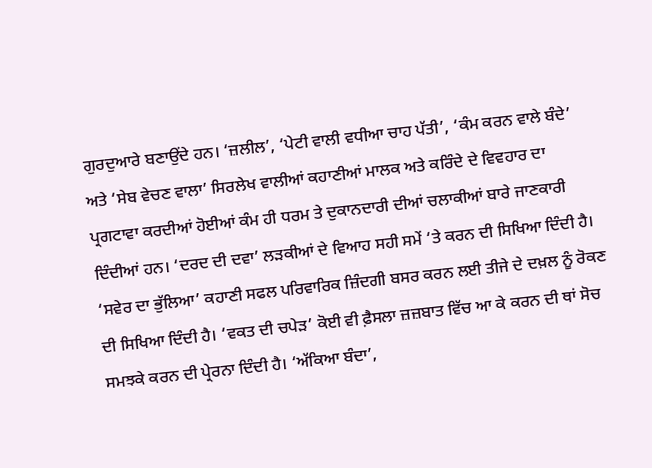ਗੁਰਦੁਆਰੇ ਬਣਾਉਂਦੇ ਹਨ। ‘ਜ਼ਲੀਲ’, ‘ਪੇਟੀ ਵਾਲੀ ਵਧੀਆ ਚਾਹ ਪੱਤੀ’, ‘ਕੰਮ ਕਰਨ ਵਾਲੇ ਬੰਦੇ’ ਅਤੇ ‘ਸੇਬ ਵੇਚਣ ਵਾਲਾ’ ਸਿਰਲੇਖ ਵਾਲੀਆਂ ਕਹਾਣੀਆਂ ਮਾਲਕ ਅਤੇ ਕਰਿੰਦੇ ਦੇ ਵਿਵਹਾਰ ਦਾ ਪ੍ਰਗਟਾਵਾ ਕਰਦੀਆਂ ਹੋਈਆਂ ਕੰਮ ਹੀ ਧਰਮ ਤੇ ਦੁਕਾਨਦਾਰੀ ਦੀਆਂ ਚਲਾਕੀਆਂ ਬਾਰੇ ਜਾਣਕਾਰੀ ਦਿੰਦੀਆਂ ਹਨ। ‘ਦਰਦ ਦੀ ਦਵਾ’ ਲੜਕੀਆਂ ਦੇ ਵਿਆਹ ਸਹੀ ਸਮੇਂ ‘ਤੇ ਕਰਨ ਦੀ ਸਿਖਿਆ ਦਿੰਦੀ ਹੈ। ‘ਸਵੇਰ ਦਾ ਭੁੱਲਿਆ’ ਕਹਾਣੀ ਸਫਲ ਪਰਿਵਾਰਿਕ ਜ਼ਿੰਦਗੀ ਬਸਰ ਕਰਨ ਲਈ ਤੀਜੇ ਦੇ ਦਖ਼ਲ ਨੂੰ ਰੋਕਣ ਦੀ ਸਿਖਿਆ ਦਿੰਦੀ ਹੈ। ‘ਵਕਤ ਦੀ ਚਪੇੜ’ ਕੋਈ ਵੀ ਫ਼ੈਸਲਾ ਜ਼ਜ਼ਬਾਤ ਵਿੱਚ ਆ ਕੇ ਕਰਨ ਦੀ ਥਾਂ ਸੋਚ ਸਮਝਕੇ ਕਰਨ ਦੀ ਪ੍ਰੇਰਨਾ ਦਿੰਦੀ ਹੈ। ‘ਅੱਕਿਆ ਬੰਦਾ’,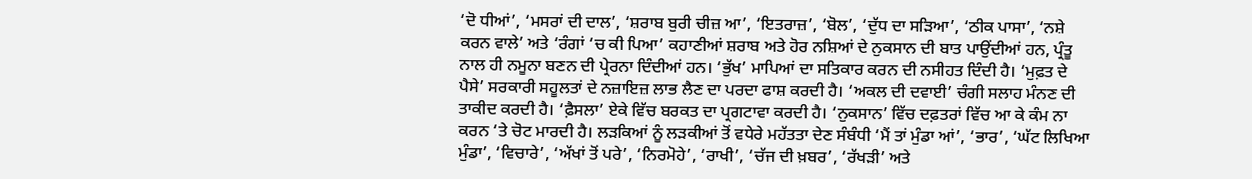‘ਦੋ ਧੀਆਂ’, ‘ਮਸਰਾਂ ਦੀ ਦਾਲ’, ‘ਸ਼ਰਾਬ ਬੁਰੀ ਚੀਜ਼ ਆ’, ‘ਇਤਰਾਜ਼’, ‘ਬੋਲ’, ‘ਦੁੱਧ ਦਾ ਸੜਿਆ’, ‘ਠੀਕ ਪਾਸਾ’, ‘ਨਸ਼ੇ ਕਰਨ ਵਾਲੇ’ ਅਤੇ ‘ਰੰਗਾਂ ‘ਚ ਕੀ ਪਿਆ’ ਕਹਾਣੀਆਂ ਸ਼ਰਾਬ ਅਤੇ ਹੋਰ ਨਸ਼ਿਆਂ ਦੇ ਨੁਕਸਾਨ ਦੀ ਬਾਤ ਪਾਉਂਦੀਆਂ ਹਨ, ਪ੍ਰੰਤੂ ਨਾਲ ਹੀ ਨਮੂਨਾ ਬਣਨ ਦੀ ਪ੍ਰੇਰਨਾ ਦਿੰਦੀਆਂ ਹਨ। ‘ਭੁੱਖ’ ਮਾਪਿਆਂ ਦਾ ਸਤਿਕਾਰ ਕਰਨ ਦੀ ਨਸੀਹਤ ਦਿੰਦੀ ਹੈ। ‘ਮੁਫ਼ਤ ਦੇ ਪੈਸੇ’ ਸਰਕਾਰੀ ਸਹੂਲਤਾਂ ਦੇ ਨਜ਼ਾਇਜ਼ ਲਾਭ ਲੈਣ ਦਾ ਪਰਦਾ ਫਾਸ਼ ਕਰਦੀ ਹੈ। ‘ਅਕਲ ਦੀ ਦਵਾਈ’ ਚੰਗੀ ਸਲਾਹ ਮੰਨਣ ਦੀ ਤਾਕੀਦ ਕਰਦੀ ਹੈ। ‘ਫ਼ੈਸਲਾ’ ਏਕੇ ਵਿੱਚ ਬਰਕਤ ਦਾ ਪ੍ਰਗਟਾਵਾ ਕਰਦੀ ਹੈ। ‘ਨੁਕਸਾਨ’ ਵਿੱਚ ਦਫ਼ਤਰਾਂ ਵਿੱਚ ਆ ਕੇ ਕੰਮ ਨਾ ਕਰਨ ‘ਤੇ ਚੋਟ ਮਾਰਦੀ ਹੈ। ਲੜਕਿਆਂ ਨੂੰ ਲੜਕੀਆਂ ਤੋਂ ਵਧੇਰੇ ਮਹੱਤਤਾ ਦੇਣ ਸੰਬੰਧੀ ‘ਮੈਂ ਤਾਂ ਮੁੰਡਾ ਆਂ’, ‘ਭਾਰ’, ‘ਘੱਟ ਲਿਖਿਆ ਮੁੰਡਾ’, ‘ਵਿਚਾਰੇ’, ‘ਅੱਖਾਂ ਤੋਂ ਪਰੇ’, ‘ਨਿਰਮੋਹੇ’, ‘ਰਾਖੀ’, ‘ਚੱਜ ਦੀ ਖ਼ਬਰ’, ‘ਰੱਖੜੀ’ ਅਤੇ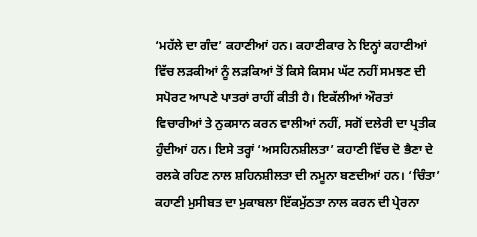‘ਮਹੱਲੇ ਦਾ ਗੰਦ’ ਕਹਾਣੀਆਂ ਹਨ। ਕਹਾਣੀਕਾਰ ਨੇ ਇਨ੍ਹਾਂ ਕਹਾਣੀਆਂ ਵਿੱਚ ਲੜਕੀਆਂ ਨੂੰ ਲੜਕਿਆਂ ਤੋਂ ਕਿਸੇ ਕਿਸਮ ਘੱਟ ਨਹੀਂ ਸਮਝਣ ਦੀ ਸਪੋਰਟ ਆਪਣੇ ਪਾਤਰਾਂ ਰਾਹੀਂ ਕੀਤੀ ਹੈ। ਇਕੱਲੀਆਂ ਔਰਤਾਂ ਵਿਚਾਰੀਆਂ ਤੇ ਨੁਕਸਾਨ ਕਰਨ ਵਾਲੀਆਂ ਨਹੀਂ, ਸਗੋਂ ਦਲੇਰੀ ਦਾ ਪ੍ਰਤੀਕ ਹੁੰਦੀਆਂ ਹਨ। ਇਸੇ ਤਰ੍ਹਾਂ ‘ਅਸਹਿਨਸ਼ੀਲਤਾ’ ਕਹਾਣੀ ਵਿੱਚ ਦੋ ਭੈਣਾ ਦੇ ਰਲਕੇ ਰਹਿਣ ਨਾਲ ਸ਼ਹਿਨਸ਼ੀਲਤਾ ਦੀ ਨਮੂਨਾ ਬਣਦੀਆਂ ਹਨ। ‘ਚਿੰਤਾ’ ਕਹਾਣੀ ਮੁਸੀਬਤ ਦਾ ਮੁਕਾਬਲਾ ਇੱਕਮੁੱਠਤਾ ਨਾਲ ਕਰਨ ਦੀ ਪ੍ਰੇਰਨਾ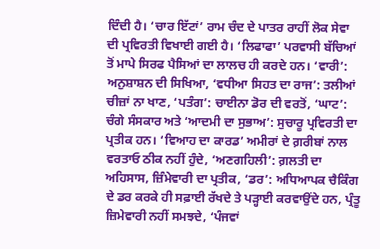ਦਿੰਦੀ ਹੈ। ‘ਚਾਰ ਇੱਟਾਂ’ ਰਾਮ ਚੰਦ ਦੇ ਪਾਤਰ ਰਾਹੀਂ ਲੋਕ ਸੇਵਾ ਦੀ ਪ੍ਰਵਿਰਤੀ ਵਿਖਾਈ ਗਈ ਹੈ। ‘ਲਿਫਾਫਾ’ ਪਰਵਾਸੀ ਬੱਚਿਆਂ ਤੋਂ ਮਾਪੇ ਸਿਰਫ ਪੈਸਿਆਂ ਦਾ ਲਾਲਚ ਹੀ ਕਰਦੇ ਹਨ। ‘ਵਾਰੀ’: ਅਨੁਸ਼ਾਸ਼ਨ ਦੀ ਸਿਖਿਆ, ‘ਵਧੀਆ ਸਿਹਤ ਦਾ ਰਾਜ’: ਤਲੀਆਂ ਚੀਜ਼ਾਂ ਨਾ ਖਾਣ, ‘ਪਤੰਗ’: ਚਾਈਨਾ ਡੋਰ ਦੀ ਵਰਤੋਂ, ‘ਘਾਟ’: ਚੰਗੇ ਸੰਸਕਾਰ ਅਤੇ ‘ਆਦਮੀ ਦਾ ਸੁਭਾਅ’: ਸੁਚਾਰੂ ਪ੍ਰਵਿਰਤੀ ਦਾ ਪ੍ਰਤੀਕ ਹਨ। ‘ਵਿਆਹ ਦਾ ਕਾਰਡ’ ਅਮੀਰਾਂ ਦੇ ਗ਼ਰੀਬਾਂ ਨਾਲ ਵਰਤਾਓ ਠੀਕ ਨਹੀਂ ਹੁੰਦੇ, ‘ਅਣਗਹਿਲੀ’: ਗ਼ਲਤੀ ਦਾ ਅਹਿਸਾਸ, ਜ਼ਿੰਮੇਵਾਰੀ ਦਾ ਪ੍ਰਤੀਕ, ‘ਡਰ’: ਅਧਿਆਪਕ ਚੈਕਿੰਗ ਦੇ ਡਰ ਕਰਕੇ ਹੀ ਸਫ਼ਾਈ ਰੱਖਦੇ ਤੇ ਪੜ੍ਹਾਈ ਕਰਵਾਉਂਦੇ ਹਨ, ਪ੍ਰੰਤੂ ਜ਼ਿਮੇਵਾਰੀ ਨਹੀਂ ਸਮਝਦੇ, ‘ਪੰਜਵਾਂ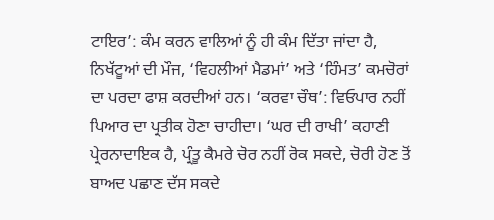ਟਾਇਰ’: ਕੰਮ ਕਰਨ ਵਾਲਿਆਂ ਨੂੰ ਹੀ ਕੰਮ ਦਿੱਤਾ ਜਾਂਦਾ ਹੈ, ਨਿਖੱਟੂਆਂ ਦੀ ਮੌਜ, ‘ਵਿਹਲੀਆਂ ਮੈਡਮਾਂ’ ਅਤੇ ‘ਹਿੰਮਤ’ ਕਮਚੋਰਾਂ ਦਾ ਪਰਦਾ ਫਾਸ਼ ਕਰਦੀਆਂ ਹਨ। ‘ਕਰਵਾ ਚੌਥ’: ਵਿਓਪਾਰ ਨਹੀਂ ਪਿਆਰ ਦਾ ਪ੍ਰਤੀਕ ਹੋਣਾ ਚਾਹੀਦਾ। ‘ਘਰ ਦੀ ਰਾਖੀ’ ਕਹਾਣੀ ਪ੍ਰੇਰਨਾਦਾਇਕ ਹੈ, ਪ੍ਰੰਤੂ ਕੈਮਰੇ ਚੋਰ ਨਹੀਂ ਰੋਕ ਸਕਦੇ, ਚੋਰੀ ਹੋਣ ਤੋਂ ਬਾਅਦ ਪਛਾਣ ਦੱਸ ਸਕਦੇ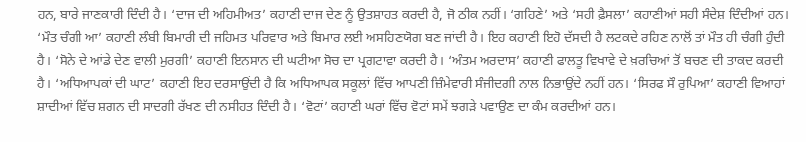ਹਨ, ਬਾਰੇ ਜਾਣਕਾਰੀ ਦਿੰਦੀ ਹੈ। ‘ਦਾਜ ਦੀ ਅਹਿਮੀਅਤ’ ਕਹਾਣੀ ਦਾਜ ਦੇਣ ਨੂੰ ਉਤਸ਼ਾਹਤ ਕਰਦੀ ਹੈ, ਜੋ ਠੀਕ ਨਹੀਂ। ‘ਗਹਿਣੇ’ ਅਤੇ ‘ਸਹੀ ਫ਼ੈਸਲਾ’ ਕਹਾਣੀਆਂ ਸਹੀ ਸੰਦੇਸ਼ ਦਿੰਦੀਆਂ ਹਨ। ‘ਮੌਤ ਚੰਗੀ ਆ’ ਕਹਾਣੀ ਲੰਬੀ ਬਿਮਾਰੀ ਦੀ ਜਹਿਮਤ ਪਰਿਵਾਰ ਅਤੇ ਬਿਮਾਰ ਲਈ ਅਸਹਿਣਯੋਗ ਬਣ ਜਾਂਦੀ ਹੈ। ਇਹ ਕਹਾਣੀ ਇਹੋ ਦੱਸਦੀ ਹੈ ਲਟਕਦੇ ਰਹਿਣ ਨਾਲੋਂ ਤਾਂ ਮੌਤ ਹੀ ਚੰਗੀ ਹੁੰਦੀ ਹੈ। ‘ਸੋਨੇ ਦੇ ਆਂਡੇ ਦੇਣ ਵਾਲੀ ਮੁਰਗੀ’ ਕਹਾਣੀ ਇਨਸਾਨ ਦੀ ਘਟੀਆ ਸੋਚ ਦਾ ਪ੍ਰਗਟਾਵਾ ਕਰਦੀ ਹੈ। ‘ਅੰਤਮ ਅਰਦਾਸ’ ਕਹਾਣੀ ਫਾਲਤੂ ਵਿਖਾਵੇ ਦੇ ਖ਼ਰਚਿਆਂ ਤੋਂ ਬਚਣ ਦੀ ਤਾਕਦ ਕਰਦੀ ਹੈ। ‘ਅਧਿਆਪਕਾਂ ਦੀ ਘਾਟ’ ਕਹਾਣੀ ਇਹ ਦਰਸਾਉਂਦੀ ਹੈ ਕਿ ਅਧਿਆਪਕ ਸਕੂਲਾਂ ਵਿੱਚ ਆਪਣੀ ਜ਼ਿੰਮੇਵਾਰੀ ਸੰਜੀਦਗੀ ਨਾਲ ਨਿਭਾਉਂਦੇ ਨਹੀਂ ਹਨ। ‘ਸਿਰਫ ਸੌ ਰੁਪਿਆ’ ਕਹਾਣੀ ਵਿਆਹਾਂ ਸ਼ਾਦੀਆਂ ਵਿੱਚ ਸ਼ਗਨ ਦੀ ਸਾਦਗੀ ਰੱਖਣ ਦੀ ਨਸੀਹਤ ਦਿੰਦੀ ਹੈ। ‘ਵੋਟਾਂ’ ਕਹਾਣੀ ਘਰਾਂ ਵਿੱਚ ਵੋਟਾਂ ਸਮੇਂ ਝਗੜੇ ਪਵਾਉਣ ਦਾ ਕੰਮ ਕਰਦੀਆਂ ਹਨ।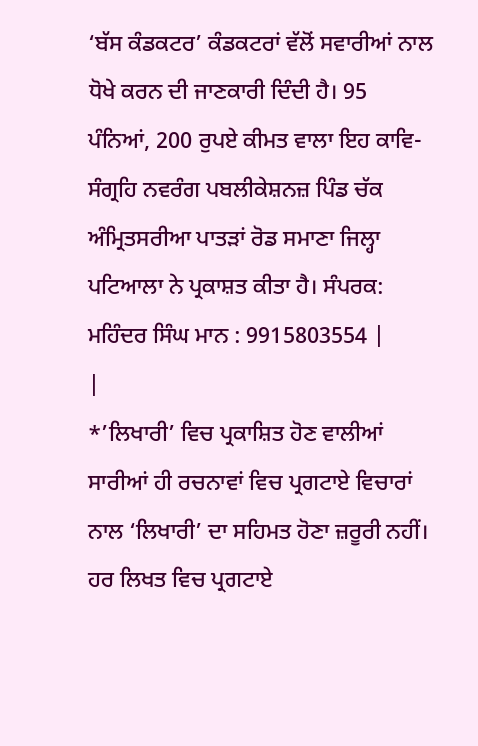‘ਬੱਸ ਕੰਡਕਟਰ’ ਕੰਡਕਟਰਾਂ ਵੱਲੋਂ ਸਵਾਰੀਆਂ ਨਾਲ ਧੋਖੇ ਕਰਨ ਦੀ ਜਾਣਕਾਰੀ ਦਿੰਦੀ ਹੈ। 95 ਪੰਨਿਆਂ, 200 ਰੁਪਏ ਕੀਮਤ ਵਾਲਾ ਇਹ ਕਾਵਿ-ਸੰਗ੍ਰਹਿ ਨਵਰੰਗ ਪਬਲੀਕੇਸ਼ਨਜ਼ ਪਿੰਡ ਚੱਕ ਅੰਮ੍ਰਿਤਸਰੀਆ ਪਾਤੜਾਂ ਰੋਡ ਸਮਾਣਾ ਜਿਲ੍ਹਾ ਪਟਿਆਲਾ ਨੇ ਪ੍ਰਕਾਸ਼ਤ ਕੀਤਾ ਹੈ। ਸੰਪਰਕ: ਮਹਿੰਦਰ ਸਿੰਘ ਮਾਨ : 9915803554 |
|
*’ਲਿਖਾਰੀ’ ਵਿਚ ਪ੍ਰਕਾਸ਼ਿਤ ਹੋਣ ਵਾਲੀਆਂ ਸਾਰੀਆਂ ਹੀ ਰਚਨਾਵਾਂ ਵਿਚ ਪ੍ਰਗਟਾਏ ਵਿਚਾਰਾਂ ਨਾਲ ‘ਲਿਖਾਰੀ’ ਦਾ ਸਹਿਮਤ ਹੋਣਾ ਜ਼ਰੂਰੀ ਨਹੀਂ। ਹਰ ਲਿਖਤ ਵਿਚ ਪ੍ਰਗਟਾਏ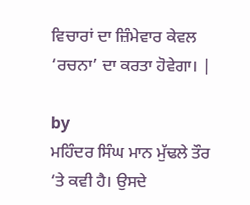ਵਿਚਾਰਾਂ ਦਾ ਜ਼ਿੰਮੇਵਾਰ ਕੇਵਲ ‘ਰਚਨਾ’ ਦਾ ਕਰਤਾ ਹੋਵੇਗਾ। |

by
ਮਹਿੰਦਰ ਸਿੰਘ ਮਾਨ ਮੁੱਢਲੇ ਤੌਰ ‘ਤੇ ਕਵੀ ਹੈ। ਉਸਦੇ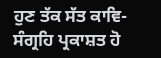ਹੁਣ ਤੱਕ ਸੱਤ ਕਾਵਿ-ਸੰਗ੍ਰਹਿ ਪ੍ਰਕਾਸ਼ਤ ਹੋ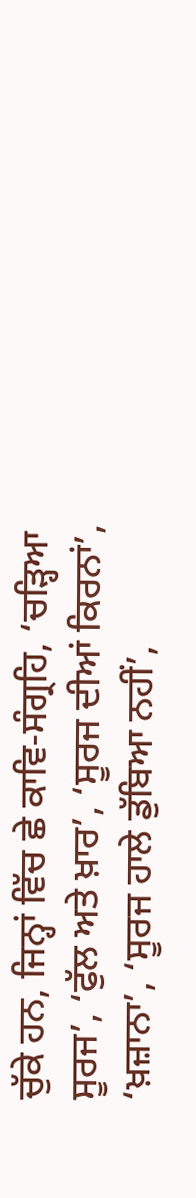ਚੁੱਕੇ ਹਨ, ਜਿਨ੍ਹਾਂ ਵਿੱਚ ਛੇ ਕਾਵਿ-ਸੰਗ੍ਰਹਿ, ‘ਚੜ੍ਹਿਆ ਸੂਰਜ’, ‘ਫੁੱਲ ਅਤੇ ਖ਼ਾਰ’, ‘ਸੂਰਜ ਦੀਆਂ ਕਿਰਨਾਂ’, ‘ਖ਼ਜ਼ਾਨਾ’, ‘ਸੂਰਜ ਹਾਲੇ ਡੁੱਬਿਆ ਨਹੀਂ’,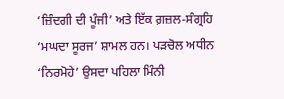‘ਜ਼ਿੰਦਗੀ ਦੀ ਪੂੰਜੀ’ ਅਤੇ ਇੱਕ ਗ਼ਜ਼ਲ-ਸੰਗ੍ਰਹਿ ‘ਮਘਦਾ ਸੂਰਜ’ ਸ਼ਾਮਲ ਹਨ। ਪੜਚੋਲ ਅਧੀਨ ‘ਨਿਰਮੋਹੇ’ ਉਸਦਾ ਪਹਿਲਾ ਮਿੰਨੀ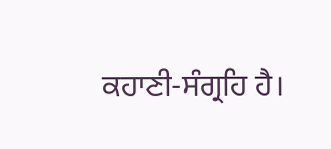ਕਹਾਣੀ-ਸੰਗ੍ਰਹਿ ਹੈ।